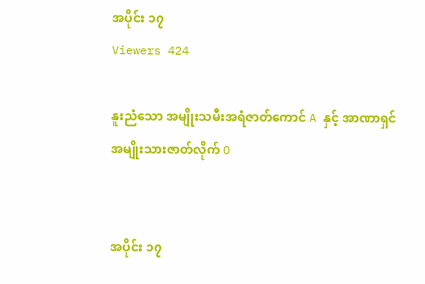အပိုင်း ၁၇
Viewers 424

နူးညံသော အမျိုးသမီးအရံဇာတ်ကောင် A နှင့် အာဏာရှင် အမျိုးသားဇာတ်လိုက် O


အပိုင်း ၁၇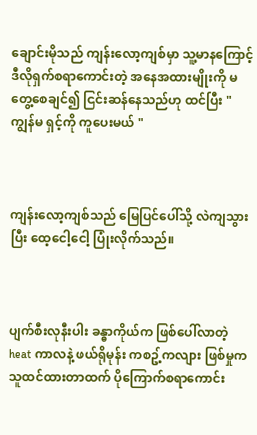ချောင်းမိုသည် ကျန်းလော့ကျစ်မှာ သူ့မာနကြောင့်  ဒီလိုရှက်စရာကောင်းတဲ့ အနေအထားမျိုးကို မတွေ့စေချင်၍ ငြင်းဆန်နေသည်ဟု ထင်ပြီး " ကျွန်မ ရှင့်ကို ကူပေးမယ် "



ကျန်းလော့ကျစ်သည် မြေပြင်ပေါ်သို့ လဲကျသွားပြီး ထေ့ငေါ့ငေါ့ ပြုံးလိုက်သည်။



ပျက်စီးလုနီးပါး ခန္ဓာကိုယ်က ဖြစ်ပေါ်လာတဲ့ heat ကာလနဲ့ ဖယ်ရိုမုန်း ကစဥ့်ကလျား ဖြစ်မှုက သူထင်ထားတာထက် ပိုကြောက်စရာကောင်း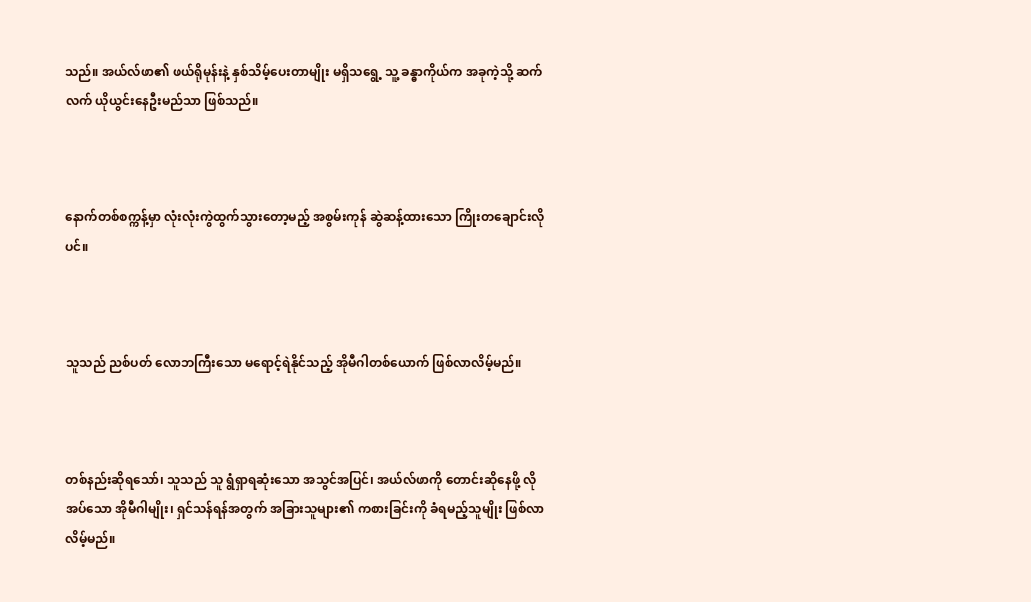သည်။ အယ်လ်ဖာ၏ ဖယ်ရိုမုန်းနဲ့ နှစ်သိမ့်ပေးတာမျိုး မရှိသရွေ့ သူ့ ခန္ဓာကိုယ်က အခုကဲ့သို့ ဆက်လက် ယိုယွင်းနေဦးမည်သာ ဖြစ်သည်။



နောက်တစ်စက္ကန့်မှာ လုံးလုံးကွဲထွက်သွားတော့မည့် အစွမ်းကုန် ဆွဲဆန့်ထားသော ကြိုးတချောင်းလိုပင်။



သူသည် ညစ်ပတ် လောဘကြီးသော မရောင့်ရဲနိုင်သည့် အိုမီဂါတစ်ယောက် ဖြစ်လာလိမ့်မည်။



တစ်နည်းဆိုရသော်၊ သူသည် သူ ရွံရှာရဆုံးသော အသွင်အပြင်၊ အယ်လ်ဖာကို တောင်းဆိုနေဖို့ လိုအပ်သော အိုမီဂါမျိုး၊ ရှင်သန်ရန်အတွက် အခြားသူများ၏ ကစားခြင်းကို ခံရမည့်သူမျိုး ဖြစ်လာလိမ့်မည်။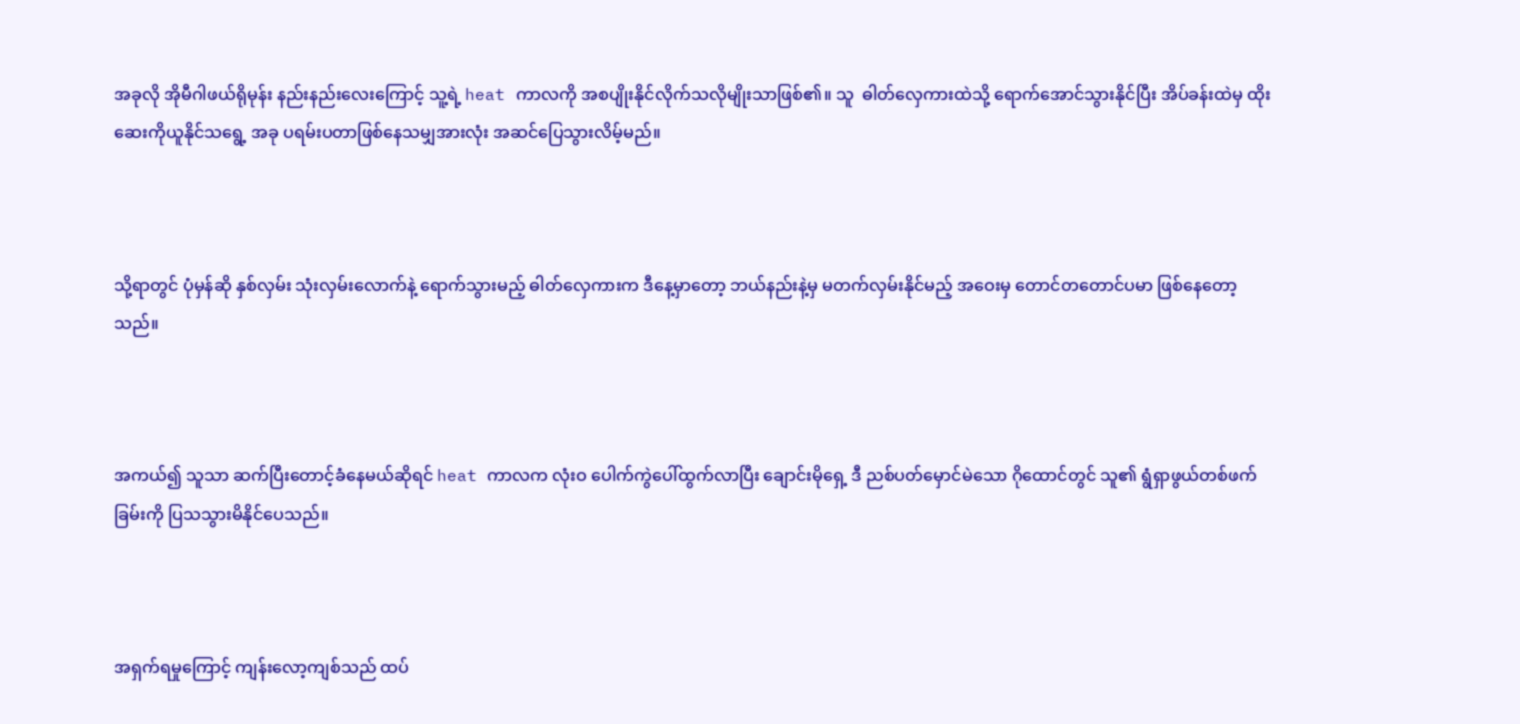အခုလို အိုမီဂါဖယ်ရိုမုန်း နည်းနည်းလေးကြောင့် သူ့ရဲ့ heat ကာလကို အစပျိုးနိုင်လိုက်သလိုမျိုးသာဖြစ်၏။ သူ  ဓါတ်လှေကားထဲသို့ ရောက်အောင်သွားနိုင်ပြီး အိပ်ခန်းထဲမှ ထိုးဆေးကိုယူနိုင်သရွေ့ အခု ပရမ်းပတာဖြစ်နေသမျှအားလုံး အဆင်ပြေသွားလိမ့်မည်။



သို့ရာတွင် ပုံမှန်ဆို နှစ်လှမ်း သုံးလှမ်းလောက်နဲ့ ရောက်သွားမည့် ဓါတ်လှေကားက ဒီနေ့မှာတော့ ဘယ်နည်းနဲ့မှ မတက်လှမ်းနိုင်မည့် အဝေးမှ တောင်တတောင်ပမာ ဖြစ်နေတော့သည်။



အကယ်၍ သူသာ ဆက်ပြီးတောင့်ခံနေမယ်ဆိုရင် heat ကာလက လုံးဝ ပေါက်ကွဲပေါ်ထွက်လာပြီး ချောင်းမိုရှေ့ ဒီ ညစ်ပတ်မှောင်မဲသော ဂိုထောင်တွင် သူ၏ ရွံရှာဖွယ်တစ်ဖက်ခြမ်းကို ပြသသွားမိနိုင်ပေသည်။



အရှက်ရမှုကြောင့် ကျန်းလော့ကျစ်သည် ထပ်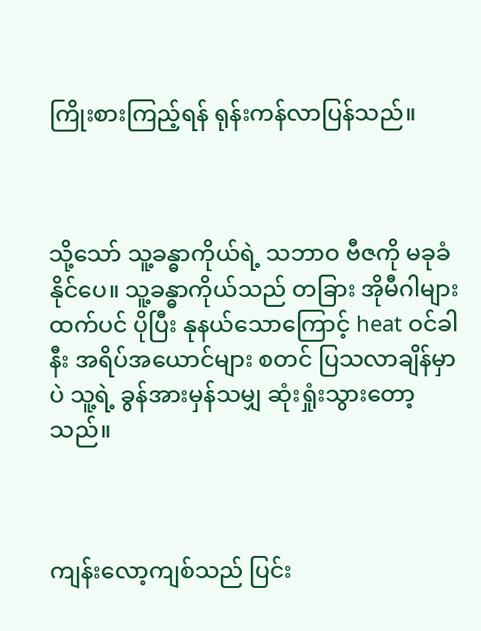ကြိုးစားကြည့်ရန် ရုန်းကန်လာပြန်သည်။



သို့သော် သူ့ခန္ဓာကိုယ်ရဲ့ သဘာဝ ဗီဇကို မခုခံနိုင်ပေ။ သူ့ခန္ဓာကိုယ်သည် တခြား အိုမီဂါများထက်ပင် ပိုပြီး နုနယ်သောကြောင့် heat ဝင်ခါနီး အရိပ်အယောင်များ စတင် ပြသလာချိန်မှာပဲ သူ့ရဲ့ ခွန်အားမှန်သမျှ ဆုံးရှုံးသွားတော့သည်။



ကျန်းလော့ကျစ်သည် ပြင်း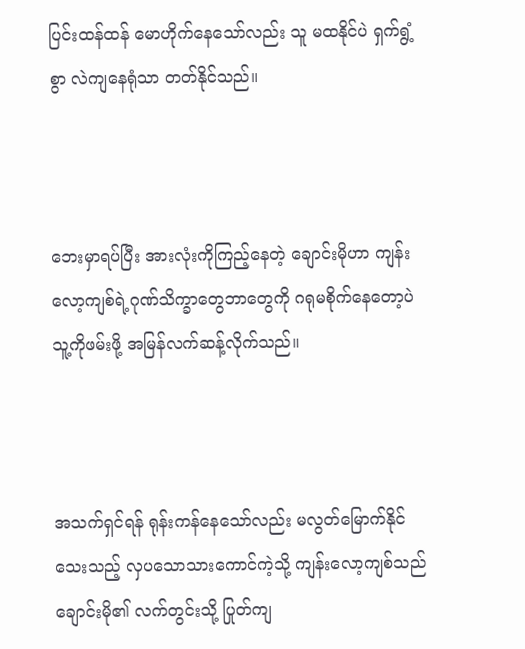ပြင်းထန်ထန် မောဟိုက်နေသော်လည်း သူ မထနိုင်ပဲ ရှက်ရွံ့စွာ လဲကျနေရုံသာ တတ်နိုင်သည်။



ဘေးမှာရပ်ပြီး အားလုံးကိုကြည့်နေတဲ့ ချောင်းမိုဟာ ကျန်းလော့ကျစ်ရဲ့ဂုဏ်သိက္ခာတွေဘာတွေကို ဂရုမစိုက်နေတော့ပဲ သူ့ကိုဖမ်းဖို့ အမြန်လက်ဆန့်လိုက်သည်။



အသက်ရှင်ရန် ရုန်းကန်နေသော်လည်း မလွတ်မြောက်နိုင်သေးသည့် လှပသောသားကောင်ကဲ့သို့ ကျန်းလော့ကျစ်သည် ချောင်းမို၏ လက်တွင်းသို့ ပြုတ်ကျ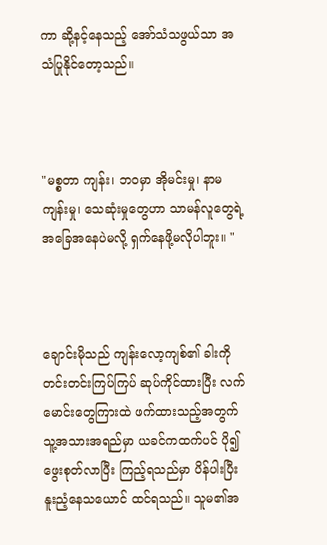ကာ ဆို့နင့်နေသည့် အော်သံသဖွယ်သာ အသံပြုနိုင်တော့သည်။



"မစ္စတာ ကျန်း၊ ဘဝမှာ အိုမင်းမှု၊ နာမကျန်းမှု၊ သေဆုံးမှုတွေဟာ သာမန်လူတွေရဲ့ အခြေအနေပဲမလို့ ရှက်နေဖို့မလိုပါဘူး။ "



ချောင်းမိုသည် ကျန်းလော့ကျစ်၏ ခါးကို တင်းတင်းကြပ်ကြပ် ဆုပ်ကိုင်ထားပြီး လက်မောင်းတွေကြားထဲ ဖက်ထားသည့်အတွက် သူ့အသားအရည်မှာ ယခင်ကထက်ပင် ပို၍ ဖွေးစုတ်လာပြီး ကြည့်ရသည်မှာ ပိန်ပါးပြီး နူးညံ့နေသယောင် ထင်ရသည်။ သူမ၏အ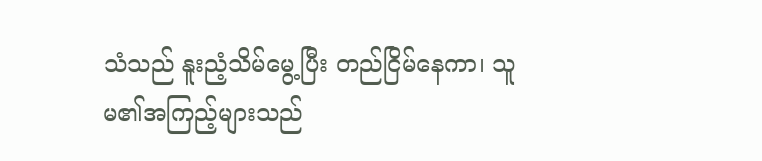သံသည် နူးညံ့သိမ်မွေ့ပြီး တည်ငြိမ်နေကာ၊ သူမ၏အကြည့်များသည်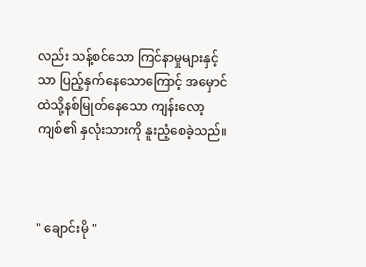လည်း သန့်စင်သော ကြင်နာမှုများနှင့်သာ ပြည့်နှက်နေသောကြောင့် အမှောင်ထဲသို့နစ်မြုတ်နေသော ကျန်းလော့ကျစ်၏ နှလုံးသားကို နူးညံ့စေခဲ့သည်။



" ချောင်းမို "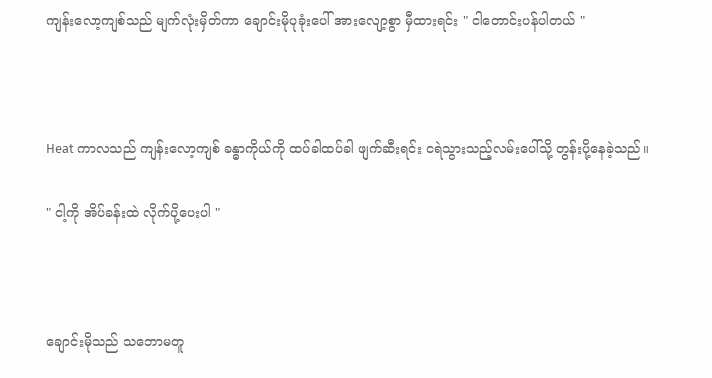ကျန်းလော့ကျစ်သည် မျက်လုံးမှိတ်ကာ ချောင်းမိုပုခုံးပေါ် အားလျော့စွာ မှီထားရင်း " ငါတောင်းပန်ပါတယ် "



Heat ကာလသည် ကျန်းလော့ကျစ် ခန္ဓာကိုယ်ကို ထပ်ခါထပ်ခါ ဖျက်ဆီးရင်း ငရဲသွားသည့်လမ်းပေါ်သို့ တွန်းပို့နေခဲ့သည်။

" ငါ့ကို အိပ်ခန်းထဲ လိုက်ပို့ပေးပါ "



ချောင်းမိုသည် သဘောမတူ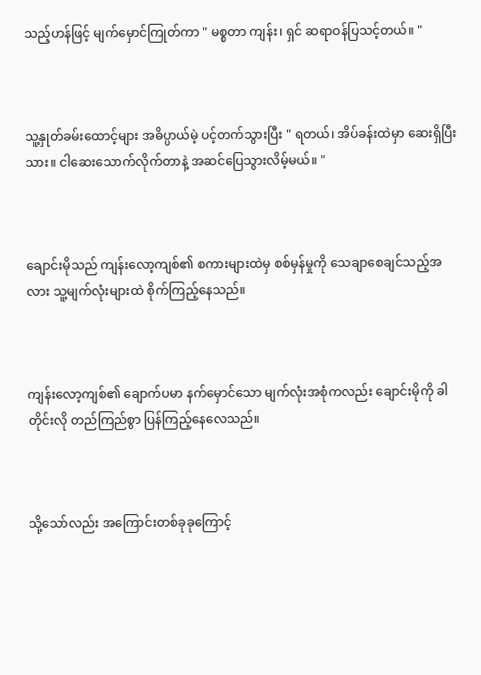သည့်ဟန်ဖြင့် မျက်မှောင်ကြုတ်ကာ " မစ္စတာ ကျန်း၊ ရှင် ဆရာဝန်ပြသင့်တယ်။ "



သူ့နှုတ်ခမ်းထောင့်များ အဓိပ္ပာယ်မဲ့ ပင့်တက်သွားပြီး " ရတယ်၊ အိပ်ခန်းထဲမှာ ဆေးရှိပြီးသား။ ငါဆေးသောက်လိုက်တာနဲ့ အဆင်ပြေသွားလိမ့်မယ်။ "



ချောင်းမိုသည် ကျန်းလော့ကျစ်၏ စကားများထဲမှ စစ်မှန်မှုကို သေချာစေချင်သည့်အလား သူ့မျက်လုံးများထဲ စိုက်ကြည့်နေသည်။



ကျန်းလော့ကျစ်၏ ချောက်ပမာ နက်မှောင်သော မျက်လုံးအစုံကလည်း ချောင်းမိုကို ခါတိုင်းလို တည်ကြည်စွာ ပြန်ကြည့်နေလေသည်။



သို့သော်လည်း အကြောင်းတစ်ခုခုကြောင့်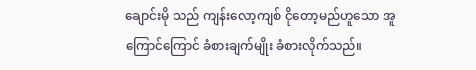ချောင်းမို သည် ကျန်းလော့ကျစ် ငိုတော့မည်ဟူသော အူကြောင်ကြောင် ခံစားချက်မျိုး ခံစားလိုက်သည်။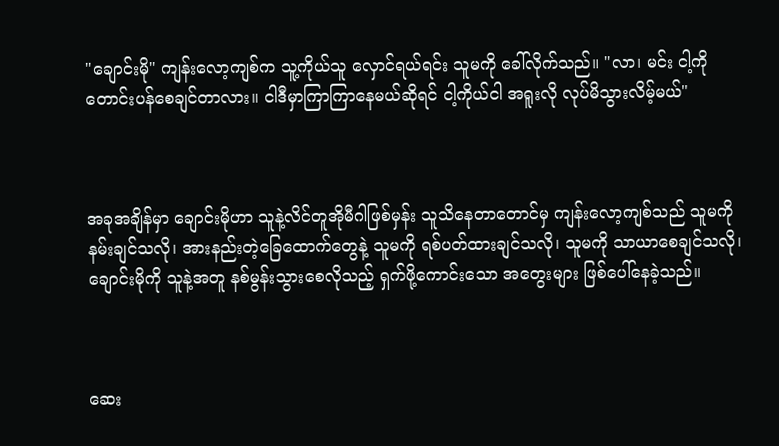"ချောင်းမို" ကျန်းလော့ကျစ်က သူ့ကိုယ်သူ လှောင်ရယ်ရင်း သူမကို ခေါ်လိုက်သည်။ "လာ၊ မင်း ငါ့ကို တောင်းပန်စေချင်တာလား။ ငါဒီမှာကြာကြာနေမယ်ဆိုရင် ငါ့ကိုယ်ငါ အရူးလို လုပ်မိသွားလိမ့်မယ်"



အခုအချိန်မှာ ချောင်းမိုဟာ သူနဲ့လိင်တူအိုမီဂါဖြစ်မှန်း သူသိနေတာတောင်မှ ကျန်းလော့ကျစ်သည် သူမကို နမ်းချင်သလို၊ အားနည်းတဲ့ခြေထောက်တွေနဲ့ သူမကို ရစ်ပတ်ထားချင်သလို၊ သူမကို သာယာစေချင်သလို၊ ချောင်းမိုကို သူနဲ့အတူ နစ်မွန်းသွားစေလိုသည့် ရှက်ဖို့ကောင်းသော အတွေးများ ဖြစ်ပေါ်နေခဲ့သည်။



ဆေး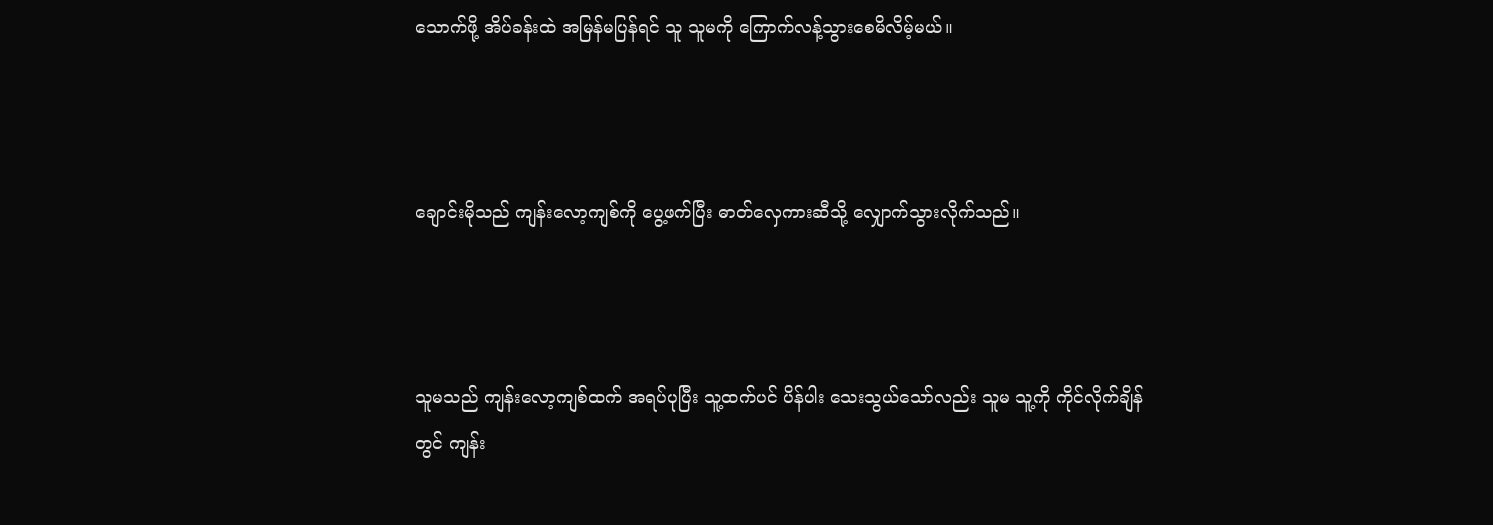သောက်ဖို့ အိပ်ခန်းထဲ အမြန်မပြန်ရင် သူ သူမကို ကြောက်လန့်သွားစေမိလိမ့်မယ်။



ချောင်းမိုသည် ကျန်းလော့ကျစ်ကို ပွေ့ဖက်ပြီး ဓာတ်လှေကားဆီသို့ လျှောက်သွားလိုက်သည်။



သူမသည် ကျန်းလော့ကျစ်ထက် အရပ်ပုပြီး သူ့ထက်ပင် ပိန်ပါး သေးသွယ်သော်လည်း သူမ သူ့ကို ကိုင်လိုက်ချိန်တွင် ကျန်း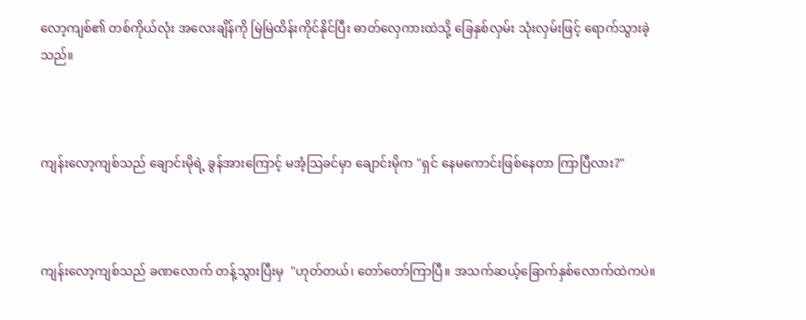လော့ကျစ်၏ တစ်ကိုယ်လုံး အလေးချိန်ကို မြဲမြဲထိန်းကိုင်နိုင်ပြီး ဓာတ်လှေကားထဲသို့ ခြေနှစ်လှမ်း သုံးလှမ်းဖြင့် ရောက်သွားခဲ့သည်။



ကျန်းလော့ကျစ်သည် ချောင်းမိုရဲ့ ခွန်အားကြောင့် မအံ့သြခင်မှာ ချောင်းမိုက "ရှင် နေမကောင်းဖြစ်နေတာ ကြာပြီလား?"



ကျန်းလော့ကျစ်သည် ခဏလောက် တန့်သွားပြီးမှ  "ဟုတ်တယ်၊ တော်တော်ကြာပြီ။ အသက်ဆယ့်ခြောက်နှစ်လောက်ထဲကပဲ။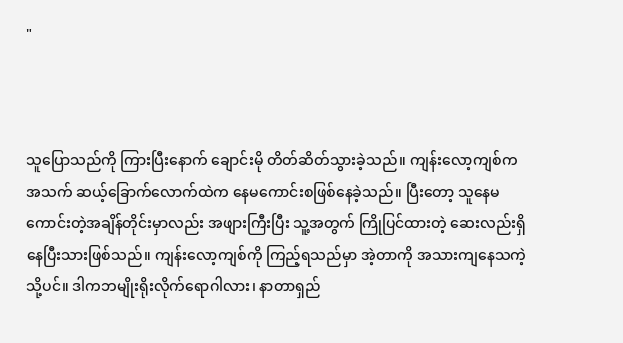"



သူပြောသည်ကို ကြားပြီးနောက် ချောင်းမို တိတ်ဆိတ်သွားခဲ့သည်။ ကျန်းလော့ကျစ်က အသက် ဆယ့်ခြောက်လောက်ထဲက နေမကောင်းစဖြစ်နေခဲ့သည်။ ပြီးတော့ သူနေမကောင်းတဲ့အချိန်တိုင်းမှာလည်း အဖျားကြီးပြီး သူ့အတွက် ကြိုပြင်ထားတဲ့ ဆေးလည်းရှိနေပြီးသားဖြစ်သည်။ ကျန်းလော့ကျစ်ကို ကြည့်ရသည်မှာ အဲ့တာကို အသားကျနေသကဲ့သို့ပင်။ ဒါကဘမျိုးရိုးလိုက်ရောဂါလား၊ နာတာရှည်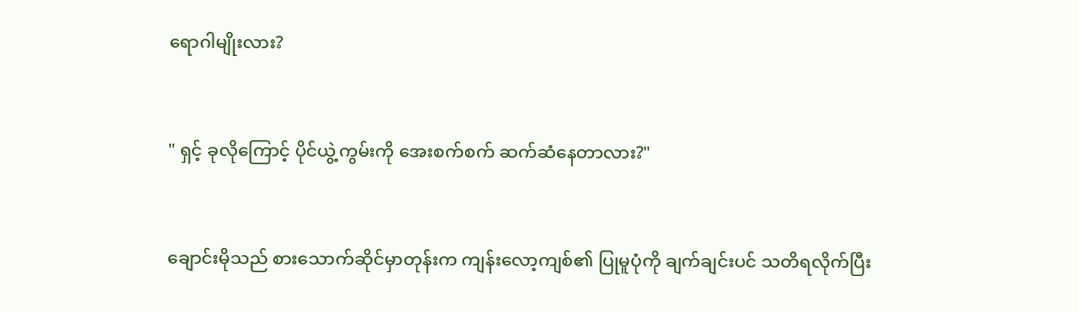ရောဂါမျိုးလား?



" ရှင့် ခုလိုကြောင့် ပိုင်ယွဲ့ကွမ်းကို အေးစက်စက် ဆက်ဆံနေတာလား?"



ချောင်းမိုသည် စားသောက်ဆိုင်မှာတုန်းက ကျန်းလော့ကျစ်၏ ပြုမူပုံကို ချက်ချင်းပင် သတိရလိုက်ပြီး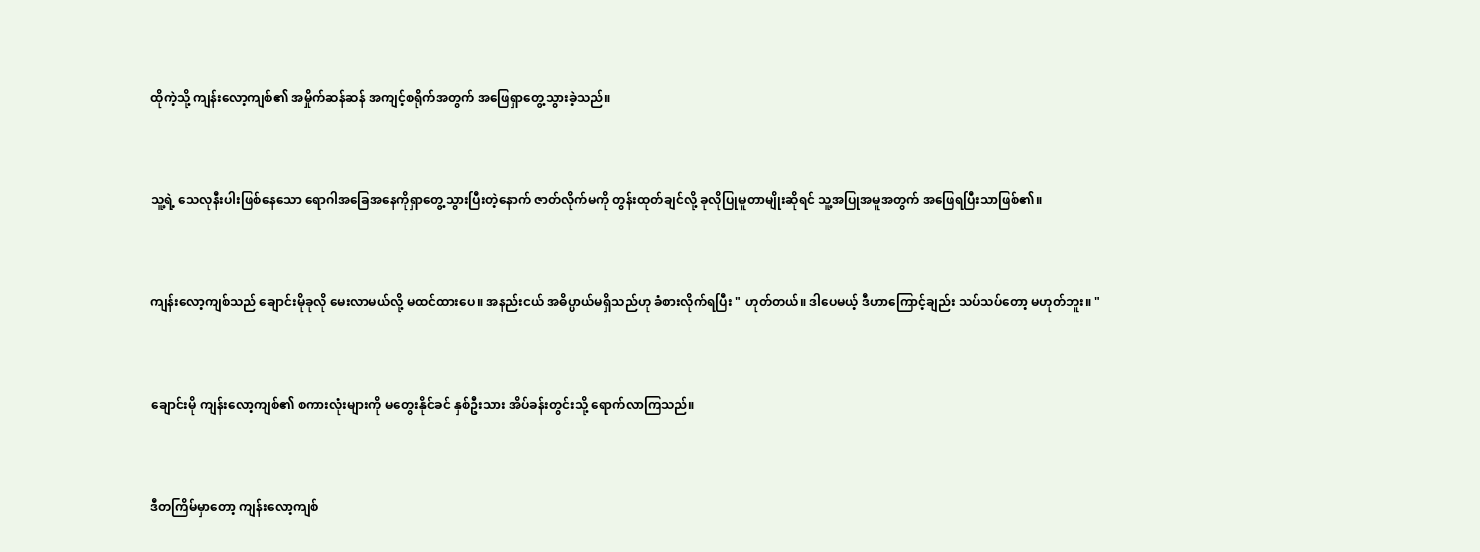ထိုကဲ့သို့ ကျန်းလော့ကျစ်၏ အမှိုက်ဆန်ဆန် အကျင့်စရိုက်အတွက် အဖြေရှာတွေ့သွားခဲ့သည်။



သူ့ရဲ့ သေလုနီးပါးဖြစ်နေသော ရောဂါအခြေအနေကိုရှာတွေ့သွားပြီးတဲ့နောက် ဇာတ်လိုက်မကို တွန်းထုတ်ချင်လို့ ခုလိုပြုမူတာမျိုးဆိုရင် သူ့အပြုအမူအတွက် အဖြေရပြီးသာဖြစ်၏။



ကျန်းလော့ကျစ်သည် ချောင်းမိုခုလို မေးလာမယ်လို့ မထင်ထားပေ။ အနည်းငယ် အဓိပ္ပာယ်မရှိသည်ဟု ခံစားလိုက်ရပြီး " ဟုတ်တယ်။ ဒါပေမယ့် ဒီဟာကြောင့်ချည်း သပ်သပ်တော့ မဟုတ်ဘူး။ "



ချောင်းမို ကျန်းလော့ကျစ်၏ စကားလုံးများကို မတွေးနိုင်ခင် နှစ်ဦးသား အိပ်ခန်းတွင်းသို့ ရောက်လာကြသည်။



ဒီတကြိမ်မှာတော့ ကျန်းလော့ကျစ်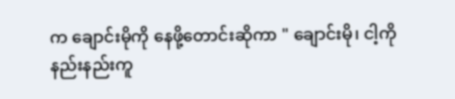က ချောင်းမိုကို နေဖို့တောင်းဆိုကာ " ချောင်းမို၊ ငါ့ကို နည်းနည်းကူ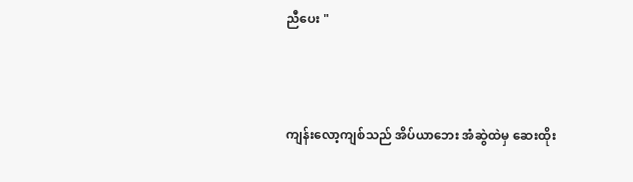ညီပေး "



ကျန်းလော့ကျစ်သည် အိပ်ယာဘေး အံဆွဲထဲမှ ဆေးထိုး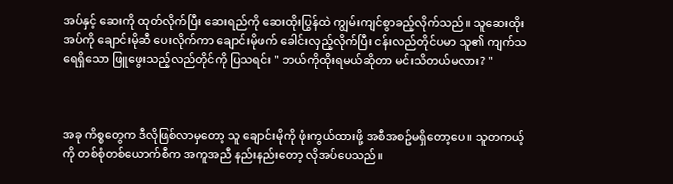အပ်နှင့် ဆေးကို ထုတ်လိုက်ပြီး ဆေးရည်ကို ဆေးထိုးပြွန်ထဲ ကျွမ်းကျင်စွာခည့်လိုက်သည်။ သူဆေးထိုးအပ်ကို ချောင်းမိုဆီ ပေးလိုက်ကာ ချောင်းမိုဖက် ခေါင်းလှည့်လိုက်ပြီး ငန်းလည်တိုင်ပမာ သူ၏ ကျက်သရေရှိသော ဖြူဖွေးသည့်လည်တိုင်ကို ပြသရင်း " ဘယ်ကိုထိုးရမယ်ဆိုတာ မင်းသိတယ်မလား? "



အခု ကိစ္စတွေက ဒီလိုဖြစ်လာမှတော့ သူ ချောင်းမိုကို ဖုံးကွယ်ထားဖို့ အစီအစဥ်မရှိတော့ပေ။ သူတကယ့်ကို တစ်စုံတစ်ယောက်စီက အကူအညီ နည်းနည်းတော့ လိုအပ်ပေသည်။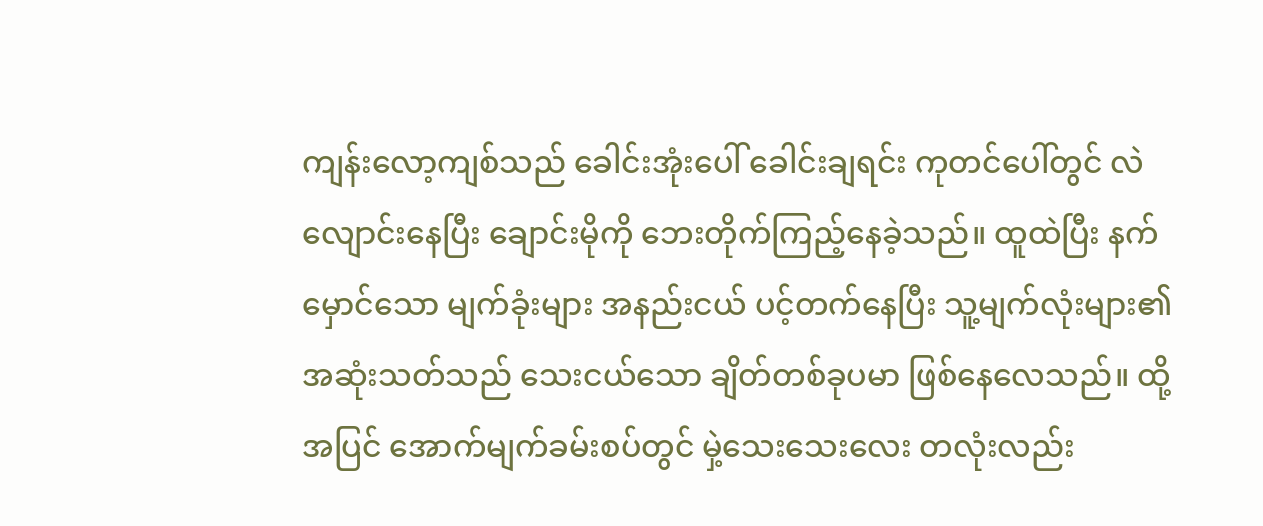ကျန်းလော့ကျစ်သည် ခေါင်းအုံးပေါ် ခေါင်းချရင်း ကုတင်ပေါ်တွင် လဲလျောင်းနေပြီး ချောင်းမိုကို ဘေးတိုက်ကြည့်နေခဲ့သည်။ ထူထဲပြီး နက်မှောင်သော မျက်ခုံးများ အနည်းငယ် ပင့်တက်နေပြီး သူ့မျက်လုံးများ၏ အဆုံးသတ်သည် သေးငယ်သော ချိတ်တစ်ခုပမာ ဖြစ်နေလေသည်။ ထို့အပြင် အောက်မျက်ခမ်းစပ်တွင် မှဲ့သေးသေးလေး တလုံးလည်း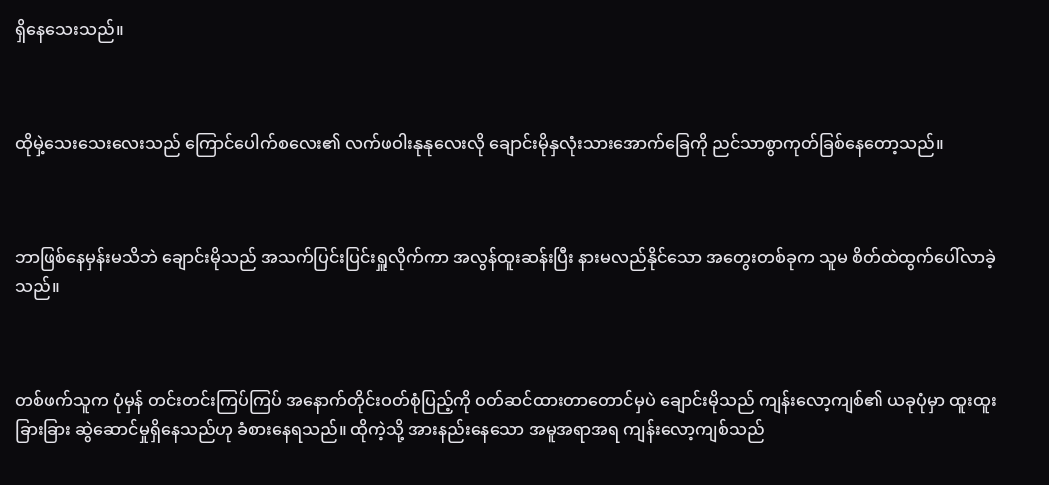ရှိနေသေးသည်။



ထိုမှဲ့သေးသေးလေးသည် ကြောင်ပေါက်စလေး၏ လက်ဖဝါးနုနုလေးလို ချောင်းမိုနှလုံးသားအောက်ခြေကို ညင်သာစွာကုတ်ခြစ်နေတော့သည်။



ဘာဖြစ်နေမှန်းမသိဘဲ ချောင်းမိုသည် အသက်ပြင်းပြင်းရှူလိုက်ကာ အလွန်ထူးဆန်းပြီး နားမလည်နိုင်သော အတွေးတစ်ခုက သူမ စိတ်ထဲထွက်ပေါ်လာခဲ့သည်။



တစ်ဖက်သူက ပုံမှန် တင်းတင်းကြပ်ကြပ် အနောက်တိုင်းဝတ်စုံပြည့်ကို ဝတ်ဆင်ထားတာတောင်မှပဲ ချောင်းမိုသည် ကျန်းလော့ကျစ်၏ ယခုပုံမှာ ထူးထူးခြားခြား ဆွဲဆောင်မှုရှိနေသည်ဟု ခံစားနေရသည်။ ထိုကဲ့သို့ အားနည်းနေသော အမူအရာအရ ကျန်းလော့ကျစ်သည်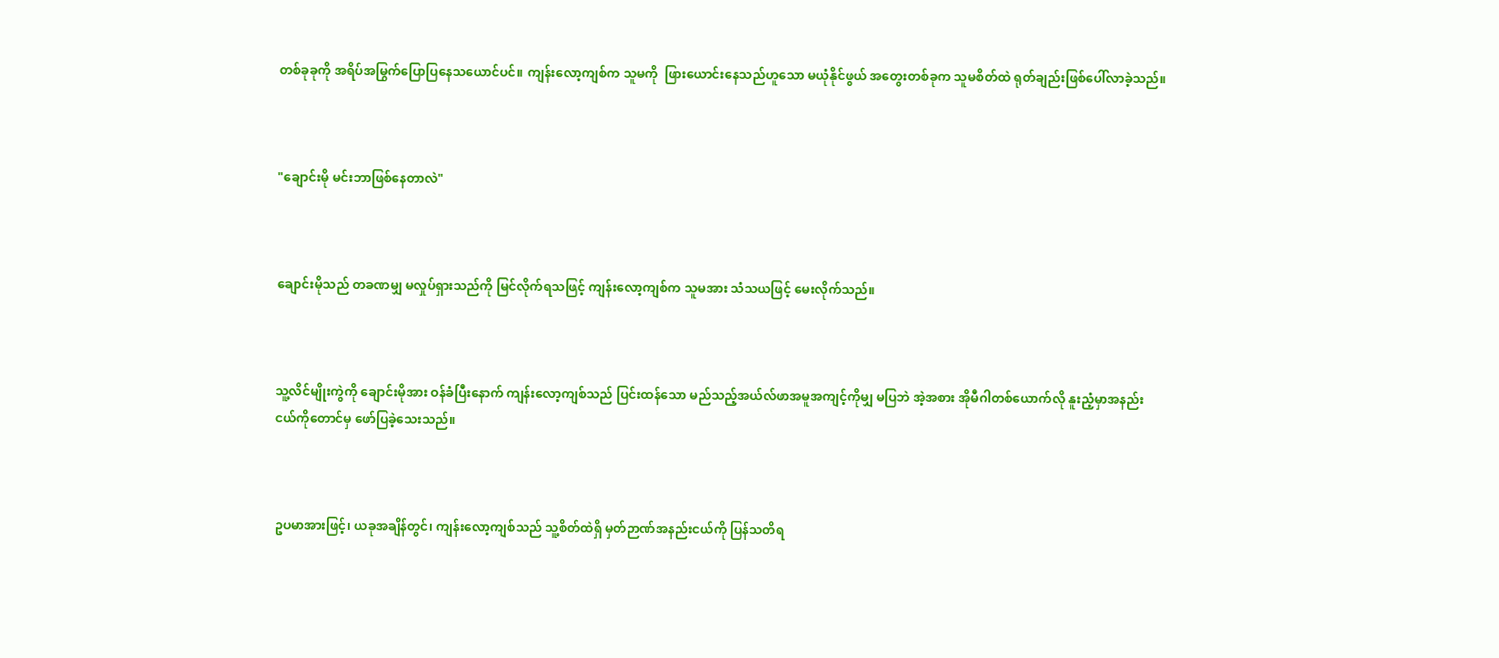တစ်ခုခုကို အရိပ်အမြွက်ပြောပြနေသယောင်ပင်။ ကျန်းလော့ကျစ်က သူမကို  ဖြားယောင်းနေသည်ဟူသော မယုံနိုင်ဖွယ် အတွေးတစ်ခုက သူမစိတ်ထဲ ရုတ်ချည်းဖြစ်ပေါ်လာခဲ့သည်။



"ချောင်းမို မင်းဘာဖြစ်နေတာလဲ"



ချောင်းမိုသည် တခဏမျှ မလှုပ်ရှားသည်ကို မြင်လိုက်ရသဖြင့် ကျန်းလော့ကျစ်က သူမအား သံသယဖြင့် မေးလိုက်သည်။



သူ့လိင်မျိုးကွဲကို ချောင်းမိုအား ဝန်ခံပြီးနောက် ကျန်းလော့ကျစ်သည် ပြင်းထန်သော မည်သည့်အယ်လ်ဖာအမူအကျင့်ကိုမျှ မပြဘဲ အဲ့အစား အိုမီဂါတစ်ယောက်လို နူးညံ့မှာအနည်းငယ်ကိုတောင်မှ ဖော်ပြခဲ့သေးသည်။



ဥပမာအားဖြင့်၊ ယခုအချိန်တွင်၊ ကျန်းလော့ကျစ်သည် သူ့စိတ်ထဲရှိ မှတ်ဉာဏ်အနည်းငယ်ကို ပြန်သတိရ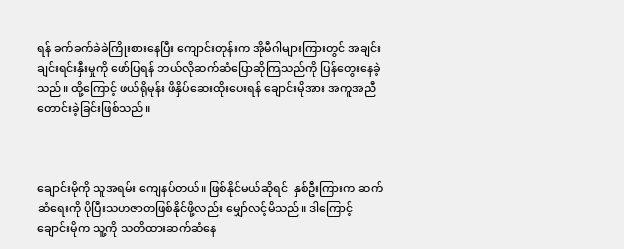ရန် ခက်ခက်ခဲခဲကြိုးစားနေပြီး ကျောင်းတုန်းက အိုမီဂါများကြားတွင် အချင်းချင်းရင်းနှီးမှုကို ဖော်ပြရန် ဘယ်လိုဆက်ဆံပြောဆိုကြသည်ကို ပြန်တွေးနေခဲ့သည်။ ထို့ကြောင့် ဖယ်ရိုမုန်း ဖိနှိပ်ဆေးထိုးပေးရန် ချောင်းမိုအား အကူအညီတောင်းခဲ့ခြင်းဖြစ်သည်။



ချောင်းမိုကို သူအရမ်း ကျေနပ်တယ်။ ဖြစ်နိုင်မယ်ဆိုရင်  နှစ်ဦးကြားက ဆက်ဆံရေးကို ပိုပြီးသဟဇာတဖြစ်နိုင်ဖို့လည်း မျှော်လင့်မိသည်။ ဒါကြောင့် ချောင်းမိုက သူ့ကို သတိထားဆက်ဆံနေ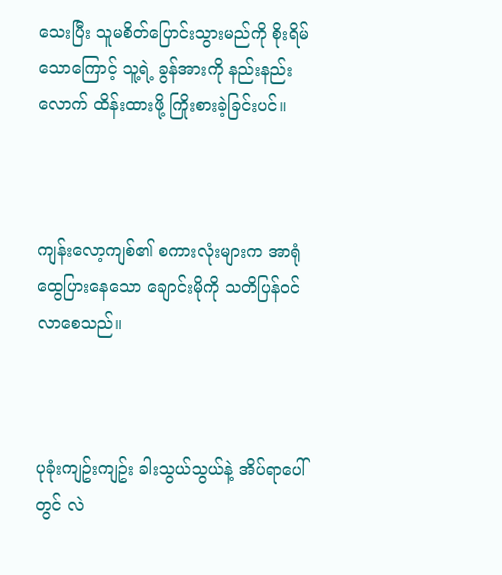သေးပြီး သူမစိတ်ပြောင်းသွားမည်ကို စိုးရိမ်သောကြောင့် သူ့ရဲ့ ခွန်အားကို နည်းနည်းလောက် ထိန်းထားဖို့ ကြိုးစားခဲ့ခြင်းပင်။



ကျန်းလော့ကျစ်၏ စကားလုံးများက အာရုံထွေပြားနေသော ချောင်းမိုကို သတိပြန်ဝင်လာစေသည်။



ပုခုံးကျဥ်းကျဥ်း ခါးသွယ်သွယ်နဲ့ အိပ်ရာပေါ်တွင် လဲ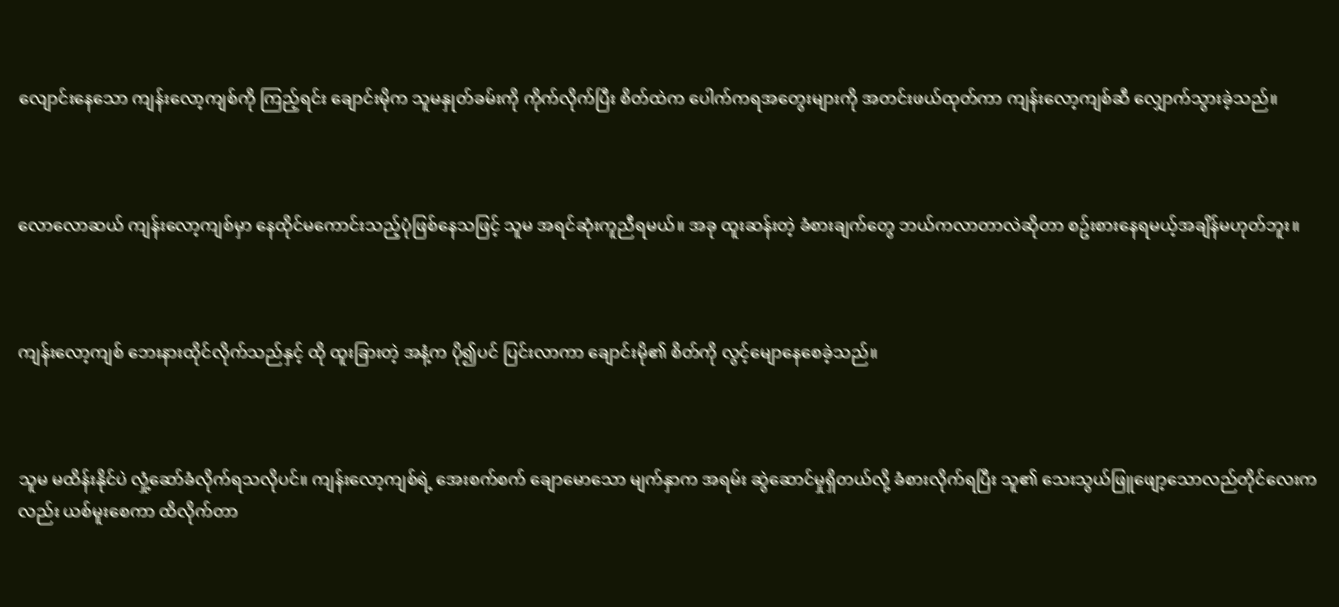လျောင်းနေသော ကျန်းလော့ကျစ်ကို ကြည့်ရင်း ချောင်းမိုက သူမနှုတ်ခမ်းကို ကိုက်လိုက်ပြီး စိတ်ထဲက ပေါက်ကရအတွေးများကို အတင်းဖယ်ထုတ်ကာ ကျန်းလော့ကျစ်ဆီ လျှောက်သွားခဲ့သည်။



လောလောဆယ် ကျန်းလော့ကျစ်မှာ နေထိုင်မကောင်းသည့်ပုံဖြစ်နေသဖြင့် သူမ အရင်ဆုံးကူညီရမယ်။ အခု ထူးဆန်းတဲ့ ခံစားချက်တွေ ဘယ်ကလာတာလဲဆိုတာ စဥ်းစားနေရမယ့်အချိန်မဟုတ်ဘူး။



ကျန်းလော့ကျစ် ဘေးနားထိုင်လိုက်သည်နှင့် ထို ထူးခြားတဲ့ အနံ့က ပို၍ပင် ပြင်းလာကာ ချောင်းမို၏ စိတ်ကို လွင့်မျောနေစေခဲ့သည်။



သူမ မထိန်းနိုင်ပဲ လှုံ့ဆော်ခံလိုက်ရသလိုပင်။ ကျန်းလော့ကျစ်ရဲ့ အေးစက်စက် ချောမောသော မျက်နှာက အရမ်း ဆွဲဆောင်မှုရှိတယ်လို့ ခံစားလိုက်ရပြီး သူ၏ သေးသွယ်ဖြူဖျော့သောလည်တိုင်လေးကလည်း ယစ်မူးစေကာ ထိလိုက်တာ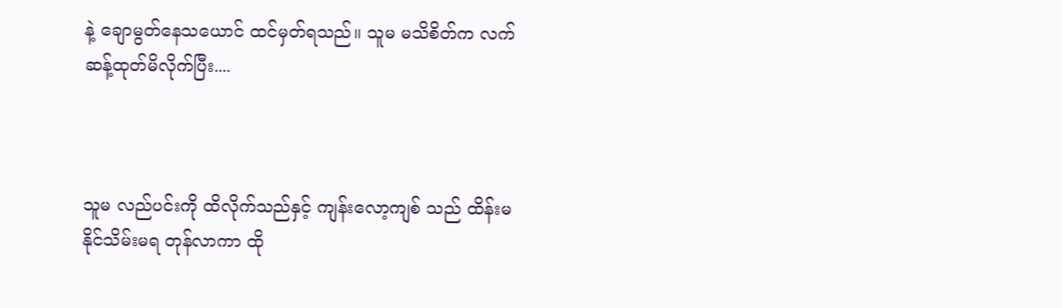နဲ့ ချောမွတ်နေသယောင် ထင်မှတ်ရသည်။ သူမ မသိစိတ်က လက်ဆန့်ထုတ်မိလိုက်ပြီး....



သူမ လည်ပင်းကို ထိလိုက်သည်နှင့် ကျန်းလော့ကျစ် သည် ထိန်းမနိုင်သိမ်းမရ တုန်လာကာ ထို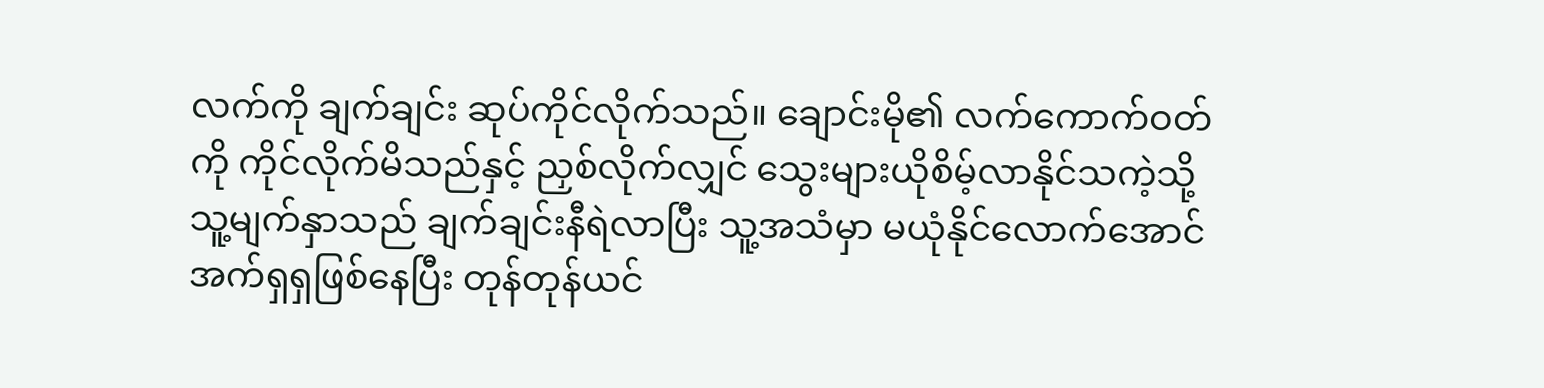လက်ကို ချက်ချင်း ဆုပ်ကိုင်လိုက်သည်။ ချောင်းမို၏ လက်ကောက်ဝတ်ကို ကိုင်လိုက်မိသည်နှင့် ညှစ်လိုက်လျှင် သွေးများယိုစိမ့်လာနိုင်သကဲ့သို့ သူ့မျက်နှာသည် ချက်ချင်းနီရဲလာပြီး သူ့အသံမှာ မယုံနိုင်လောက်အောင် အက်ရှရှဖြစ်နေပြီး တုန်တုန်ယင်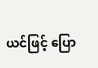ယင်ဖြင့် ပြော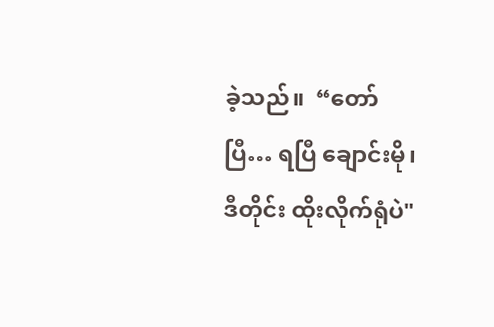ခဲ့သည်။  “တော်ပြီ… ရပြီ ချောင်းမို၊ ဒီတိုင်း ထိုးလိုက်ရုံပဲ"